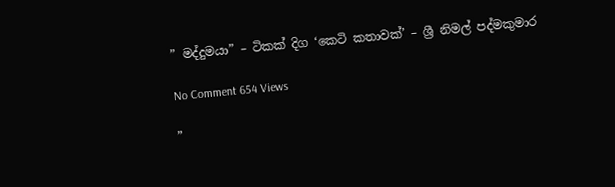” මද්දුමයා” – ටිකක් දිග ‘කෙටි කතාවක්’ – ශ්‍රී නිමල් පද්මකුමාර

No Comment 654 Views

”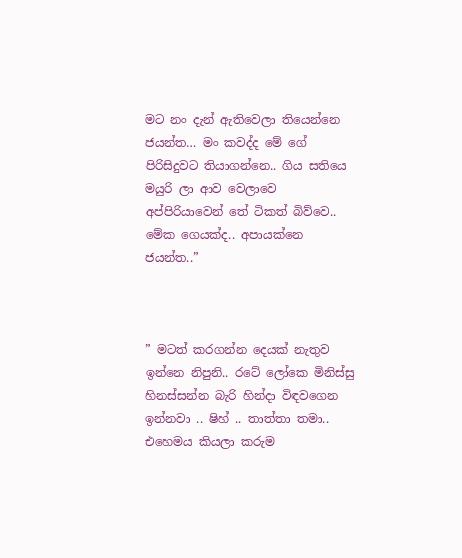මට නං දැන් ඇතිවෙලා තියෙන්නෙ ජයන්ත… මං කවද්ද මේ ගේ පිරිසිදුවට තියාගන්නෙ.. ගිය සතියෙ මයුරි ලා ආව වෙලාවෙ අප්පිරියාවෙන් තේ ටිකත් බිව්වෙ.. මේක ගෙයක්ද.. අපායක්නෙ ජයන්ත..”



” මටත් කරගන්න දෙයක් නැතුව ඉන්නෙ නිපුනි.. රටේ ලෝකෙ මිනිස්සු හිනස්සන්න බැරි හින්දා විඳවගෙන ඉන්නවා .. ෂිහ් .. තාත්තා තමා.. එහෙමය කියලා කරුම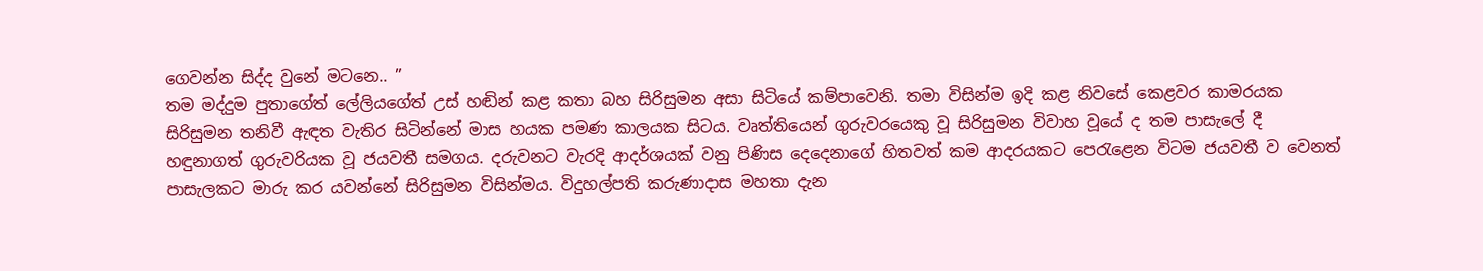ගෙවන්න සිද්ද වුනේ මටනෙ.. ”
තම මද්දුම පුතාගේත් ලේලියගේත් උස් හඬින් කළ කතා බහ සිරිසුමන අසා සිටියේ කම්පාවෙනි. තමා විසින්ම ඉදි කළ නිවසේ කෙළවර කාමරයක සිරිසුමන තනිවී ඇඳත වැතිර සිටින්නේ මාස හයක පමණ කාලයක සිටය. වෘත්තියෙන් ගුරුවරයෙකු වූ සිරිසුමන විවාහ වූයේ ද තම පාසැලේ දී හඳුනාගත් ගුරුවරියක වූ ජයවතී සමගය. දරුවනට වැරදි ආදර්ශයක් වනු පිණිස දෙදෙනාගේ හිතවත් කම ආදරයකට පෙරැළෙන විටම ජයවතී ව වෙනත් පාසැලකට මාරු කර යවන්නේ සිරිසුමන විසින්මය. විදුහල්පති කරුණාදාස මහතා දැන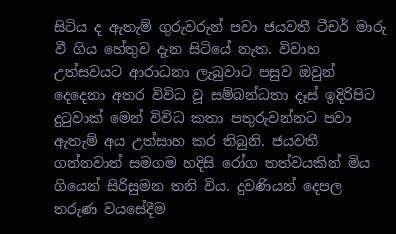සිටිය ද ඇතැම් ගුරුවරුන් පවා ජයවතී ටීචර් මාරු වී ගිය හේතුව දැන සිටියේ නැත. විවාහ උත්සවයට ආරාධනා ලැබුවාට පසුව ඔවුන් දෙදෙනා අතර විවිධ වූ සම්බන්ධතා දෑස් ඉදිරිපිට දුටුවාක් මෙන් විවිධ කතා පතුරුවන්නට පවා ඇතැම් අය උත්සාහ කර තිබුනි. ජයවතී ගන්නවාත් සමගම හදිසි රෝග තත්වයකින් මිය ගියෙන් සිරිසුමන තනි විය. දුවණියන් දෙපල තරුණ වයසේදීම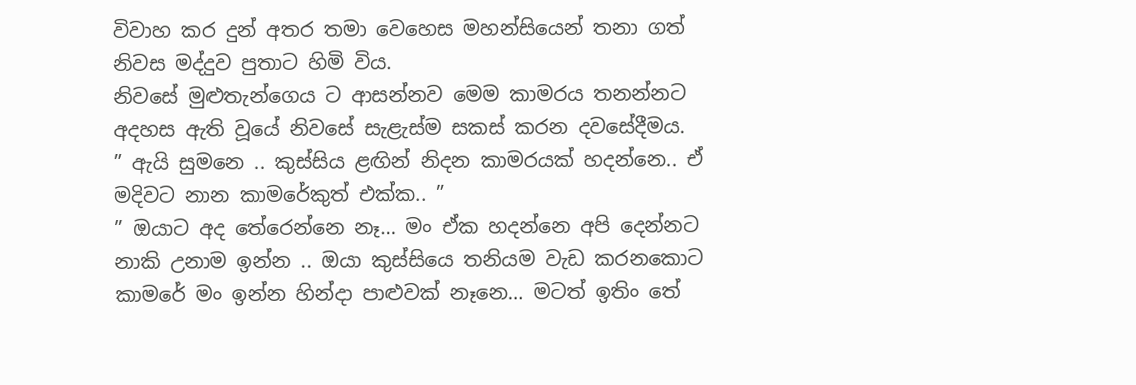විවාහ කර දුන් අතර තමා වෙහෙස මහන්සියෙන් තනා ගත් නිවස මද්දුව පුතාට හිමි විය.
නිවසේ මුළුතැන්ගෙය ට ආසන්නව මෙම කාමරය තනන්නට අදහස ඇති වූයේ නිවසේ සැළැස්ම සකස් කරන දවසේදීමය.
” ඇයි සුමනෙ .. කුස්සිය ළඟින් නිදන කාමරයක් හදන්නෙ.. ඒ මදිවට නාන කාමරේකුත් එක්ක.. ”
” ඔයාට අද තේරෙන්නෙ නෑ… මං ඒක හදන්නෙ අපි දෙන්නට නාකි උනාම ඉන්න .. ඔයා කුස්සියෙ තනියම වැඩ කරනකොට කාමරේ මං ඉන්න හින්දා පාළුවක් නෑනෙ… මටත් ඉතිං තේ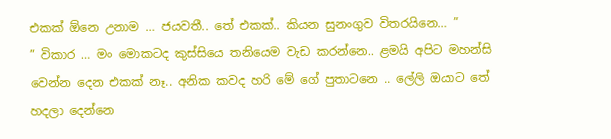එකක් ඕනෙ උනාම … ජයවතී.. තේ එකක්.. කියන සුනංගුව විතරයිනෙ… ”
” විකාර … මං මොකටද කුස්සියෙ තනියෙම වැඩ කරන්නෙ.. ළමයි අපිට මහන්සි වෙන්න දෙන එකක් නෑ.. අනික කවද හරි මේ ගේ පුතාටනෙ .. ලේලි ඔයාට තේ හදලා දෙන්නෙ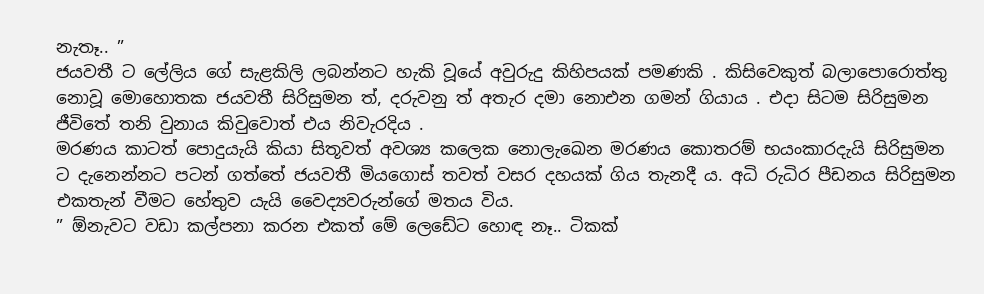නැතෑ.. ”
ජයවතී ට ලේලිය ගේ සැළකිලි ලබන්නට හැකි වූයේ අවුරුදු කිහිපයක් පමණකි . කිසිවෙකුත් බලාපොරොත්තු නොවූ මොහොතක ජයවතී සිරිසුමන ත්, දරුවනු ත් අතැර දමා නොඑන ගමන් ගියාය . එදා සිටම සිරිසුමන ජීවිතේ තනි වුනාය කිවුවොත් එය නිවැරදිය .
මරණය කාටත් පොදුයැයි කියා සිතූවත් අවශ්‍ය කලෙක නොලැඛෙන මරණය කොතරම් භයංකාරදැයි සිරිසුමන ට දැනෙන්නට පටන් ගත්තේ ජයවතී මියගොස් තවත් වසර දහයක් ගිය තැනදී ය. අධි රුධිර පීඩනය සිරිසුමන එකතැන් වීමට හේතුව යැයි වෛද්‍යවරුන්ගේ මතය විය.
” ඕනැවට වඩා කල්පනා කරන එකත් මේ ලෙඩේට හොඳ නෑ.. ටිකක්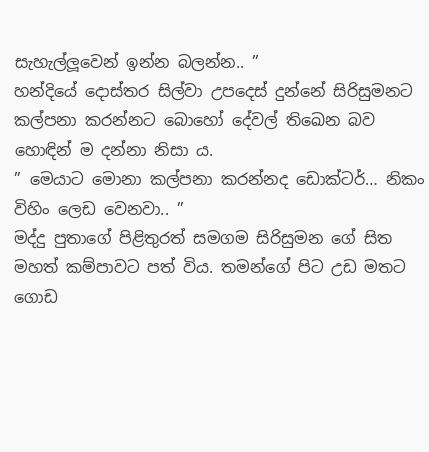සැහැල්ලූවෙන් ඉන්න බලන්න.. ”
හන්දියේ දොස්තර සිල්වා උපදෙස් දුන්නේ සිරිසුමනට කල්පනා කරන්නට බොහෝ දේවල් තිඛෙන බව හොඳින් ම දන්නා නිසා ය.
” මෙයාට මොනා කල්පනා කරන්නද ඩොක්ටර්… නිකං විහිං ලෙඩ වෙනවා.. ”
මද්දු පුතාගේ පිළිතුරත් සමගම සිරිසුමන ගේ සිත මහත් කම්පාවට පත් විය. තමන්ගේ පිට උඩ මතට ගොඩ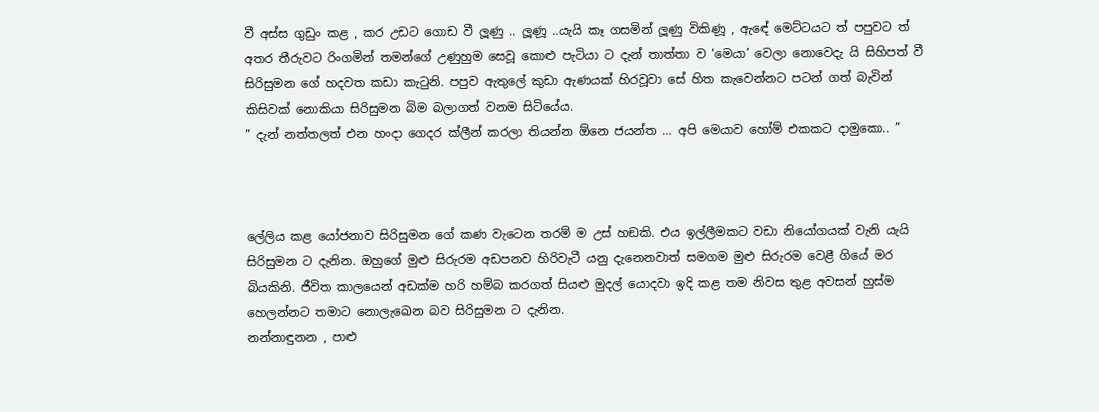වී අස්ස ගුඩුං කළ , කර උඩට ගොඩ වී ලූණු .. ලූණූ ..යැයි කෑ ගසමින් ලූණු විකිණූ , ඇඳේ මෙට්ටයට ත් පපුවට ත් අතර තීරුවට රිංගමින් තමන්ගේ උණුහුම සෙවූ කොළු පැටියා ට දැන් තාත්තා ව ‘මෙයා’ වෙලා නොවෙදැ යි සිහිපත් වී සිරිසුමන ගේ හදවත කඩා කැටුනි. පපුව ඇතුලේ කුඩා ඇණයක් හිරවූවා සේ හිත කැවෙන්නට පටන් ගත් බැවින් කිසිවක් නොකියා සිරිසුමන බිම බලාගත් වනම සිටියේය.
” දැන් නත්තලත් එන හංදා ගෙදර ක්ලීන් කරලා තියන්න ඕනෙ ජයන්ත … අපි මෙයාව හෝම් එකකට දාමුකො.. ”



ලේලිය කළ යෝජනාව සිරිසුමන ගේ කණ වැටෙන තරම් ම උස් හඞකි. එය ඉල්ලීමකට වඩා නියෝගයක් වැනි යැයි සිරිසුමන ට දැනින. ඔහුගේ මුළු සිරුරම අඩපනව හිරිවැටී යනු දැනෙනවාත් සමගම මුළු සිරුරම වෙළී ගියේ මර බියකිනි. ජීවිත කාලයෙන් අඩක්ම හරි හම්බ කරගත් සියළු මුදල් යොදවා ඉදි කළ තම නිවස තුළ අවසන් හුස්ම හෙලන්නට තමාට නොලැඛෙන බව සිරිසුමන ට දැනින.
නන්නාඳුනන , පාළු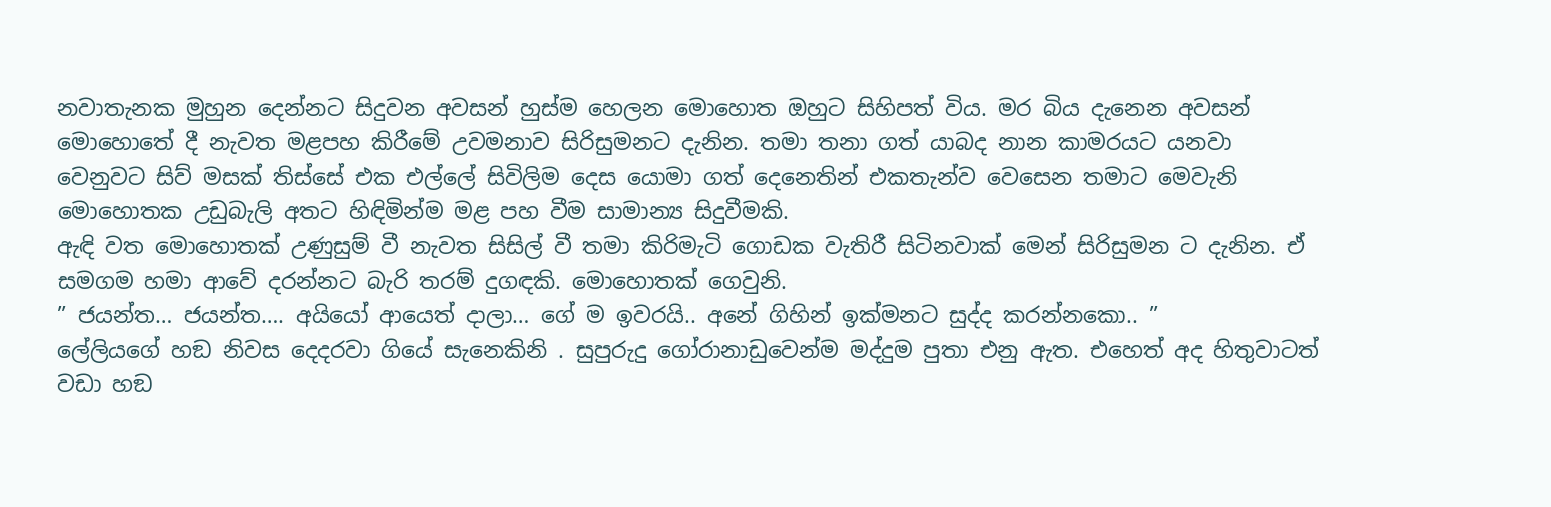නවාතැනක මුහුන දෙන්නට සිදුවන අවසන් හුස්ම හෙලන මොහොත ඔහුට සිහිපත් විය. මර බිය දැනෙන අවසන් මොහොතේ දී නැවත මළපහ කිරීමේ උවමනාව සිරිසුමනට දැනින. තමා තනා ගත් යාබද නාන කාමරයට යනවා වෙනුවට සිව් මසක් තිස්සේ එක එල්ලේ සිවිලිම දෙස යොමා ගත් දෙනෙතින් එකතැන්ව වෙසෙන තමාට මෙවැනි මොහොතක උඩුබැලි අතට හිඳිමින්ම මළ පහ වීම සාමාන්‍ය සිදුවීමකි.
ඇඳි වත මොහොතක් උණුසුම් වී නැවත සිසිල් වී තමා කිරිමැටි ගොඩක වැතිරී සිටිනවාක් මෙන් සිරිසුමන ට දැනින. ඒ සමගම හමා ආවේ දරන්නට බැරි තරම් දුගඳකි. මොහොතක් ගෙවුනි.
” ජයන්ත… ජයන්ත…. අයියෝ ආයෙත් දාලා… ගේ ම ඉවරයි.. අනේ ගිහින් ඉක්මනට සුද්ද කරන්නකො.. ”
ලේලියගේ හඞ නිවස දෙදරවා ගියේ සැනෙකිනි . සුපුරුදු ගෝරානාඩුවෙන්ම මද්දුම පුතා එනු ඇත. එහෙත් අද හිතුවාටත් වඩා හඞ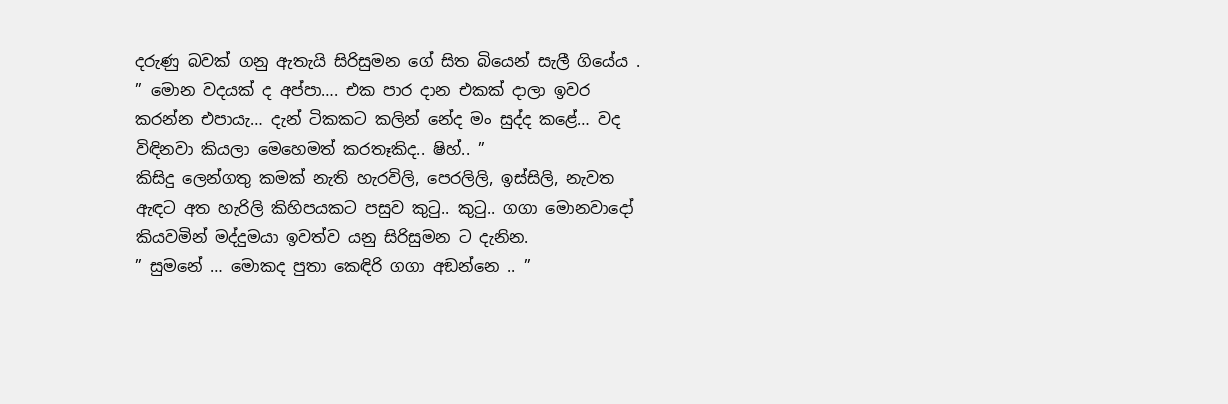දරුණු බවක් ගනු ඇතැයි සිරිසුමන ගේ සිත බියෙන් සැලී ගියේය .
” මොන වදයක් ද අප්පා…. එක පාර දාන එකක් දාලා ඉවර කරන්න එපායැ… දැන් ටිකකට කලින් නේද මං සුද්ද කළේ… වද විඳිනවා කියලා මෙහෙමත් කරතෑකිද.. ෂිහ්.. ”
කිසිදු ලෙන්ගතු කමක් නැති හැරවිලි, පෙරලිලි, ඉස්සිලි, නැවත ඇඳට අත හැරිලි කිහිපයකට පසුව කුටු.. කුටු.. ගගා මොනවාදෝ කියවමින් මද්දුමයා ඉවත්ව යනු සිරිසුමන ට දැනින.
” සුමනේ … මොකද පුතා කෙඳිරි ගගා අඞන්නෙ .. ”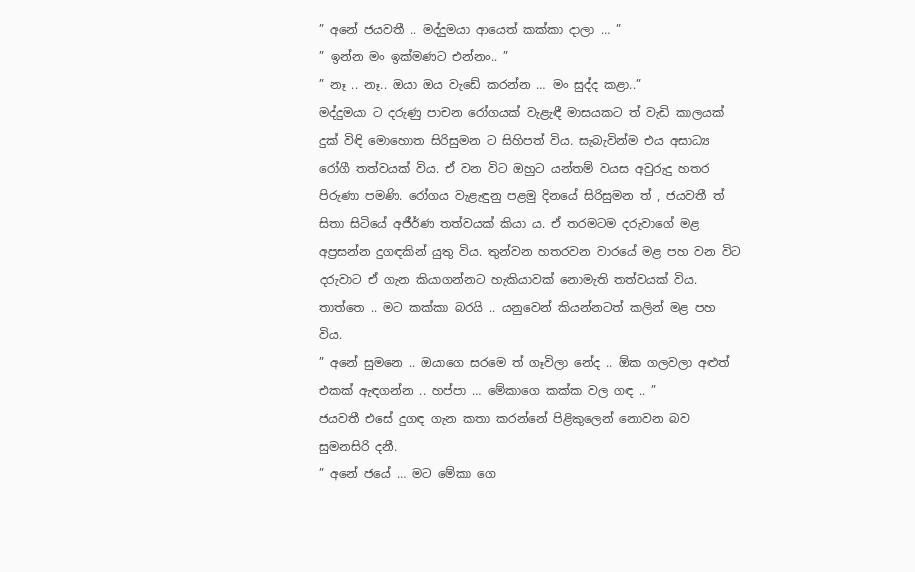” අනේ ජයවතී .. මද්දුමයා ආයෙත් කක්කා දාලා … ”
” ඉන්න මං ඉක්මණට එන්නං.. ”
” නෑ .. නෑ.. ඔයා ඔය වැඩේ කරන්න … මං සුද්ද කළා..”
මද්දුමයා ට දරුණු පාචන රෝගයක් වැළැඳී මාසයකට ත් වැඩි කාලයක් දුක් විඳි මොහොත සිරිසුමන ට සිහිපත් විය. සැබැවින්ම එය අසාධ්‍ය රෝගී තත්වයක් විය. ඒ වන විට ඔහුට යන්තම් වයස අවුරුදු හතර පිරුණා පමණි. රෝගය වැළැඳුනු පළමු දිනයේ සිරිසුමන ත් , ජයවතී ත් සිතා සිටියේ අජීර්ණ තත්වයක් කියා ය. ඒ තරමටම දරුවාගේ මළ අප්‍රසන්න දුගඳකින් යුතු විය. තුන්වන හතරවන වාරයේ මළ පහ වන විට දරුවාට ඒ ගැන කියාගන්නට හැකියාවක් නොමැති තත්වයක් විය. තාත්තෙ .. මට කක්කා බරයි .. යනුවෙන් කියන්නටත් කලින් මළ පහ විය.
” අනේ සුමනෙ .. ඔයාගෙ සරමෙ ත් ගෑවිලා නේද .. ඕක ගලවලා අළුත් එකක් ඇඳගන්න .. හප්පා … මේකාගෙ කක්ක වල ගඳ .. ”
ජයවතී එසේ දුගඳ ගැන කතා කරන්නේ පිළිකුලෙන් නොවන බව සුමනසිරි දනී.
” අනේ ජයේ … මට මේකා ගෙ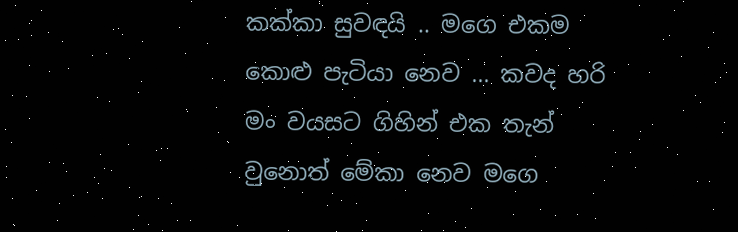කක්කා සුවඳයි .. මගෙ එකම කොළු පැටියා නෙව … කවද හරි මං වයසට ගිහින් එක තැන් වුනොත් මේකා නෙව මගෙ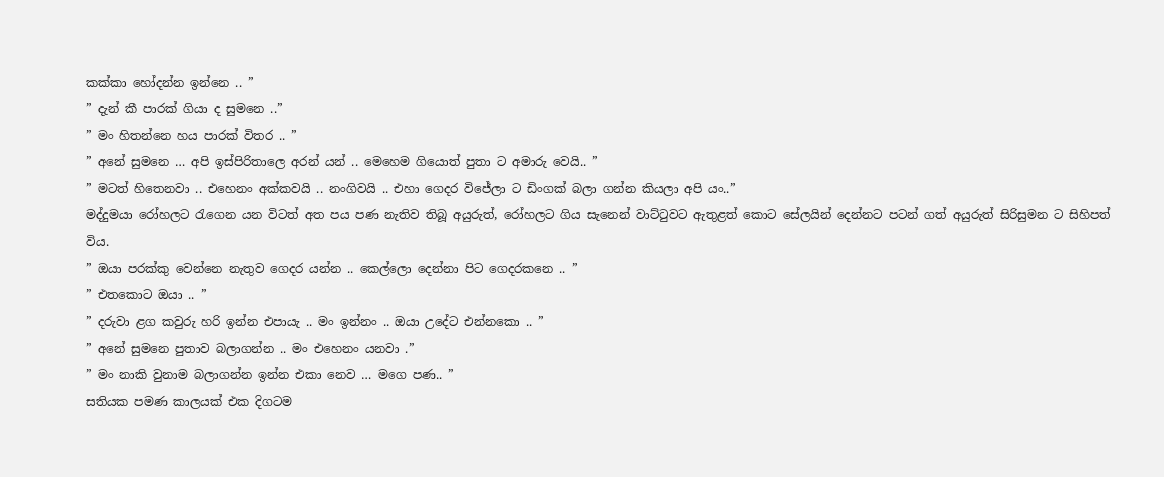කක්කා හෝදන්න ඉන්නෙ .. ”
” දැන් කී පාරක් ගියා ද සුමනෙ ..”
” මං හිතන්නෙ හය පාරක් විතර .. ”
” අනේ සුමනෙ … අපි ඉස්පිරිතාලෙ අරන් යන් .. මෙහෙම ගියොත් පුතා ට අමාරු වෙයි.. ”
” මටත් හිතෙනවා .. එහෙනං අක්කවයි .. නංගිවයි .. එහා ගෙදර විජේලා ට ඩිංගක් බලා ගන්න කියලා අපි යං..”
මද්දුමයා රෝහලට රැගෙන යන විටත් අත පය පණ නැතිව තිබූ අයුරුත්, රෝහලට ගිය සැනෙන් වාට්ටුවට ඇතුළත් කොට සේලයින් දෙන්නට පටන් ගත් අයුරුත් සිරිසුමන ට සිහිපත් විය.
” ඔයා පරක්කු වෙන්නෙ නැතුව ගෙදර යන්න .. කෙල්ලො දෙන්නා පිට ගෙදරකනෙ .. ”
” එතකොට ඔයා .. ”
” දරුවා ළග කවුරු හරි ඉන්න එපායැ .. මං ඉන්නං .. ඔයා උදේට එන්නකො .. ”
” අනේ සුමනෙ පුතාව බලාගන්න .. මං එහෙනං යනවා .”
” මං නාකි වුනාම බලාගන්න ඉන්න එකා නෙව … මගෙ පණ.. ”
සතියක පමණ කාලයක් එක දිගටම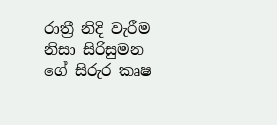රාත්‍රී නිදි වැරීම නිසා සිරිසුමන ගේ සිරුර කෘෂ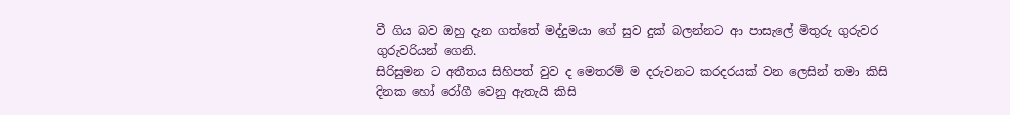වී ගිය බව ඔහු දැන ගත්තේ මද්දුමයා ගේ සුව දුක් බලන්නට ආ පාසැලේ මිතුරු ගුරුවර ගුරුවරියන් ගෙනි.
සිරිසුමන ට අතීතය සිහිපත් වුව ද මෙතරම් ම දරුවනට කරදරයක් වන ලෙසින් තමා කිසි දිනක හෝ රෝගී වෙනු ඇතැයි කිසි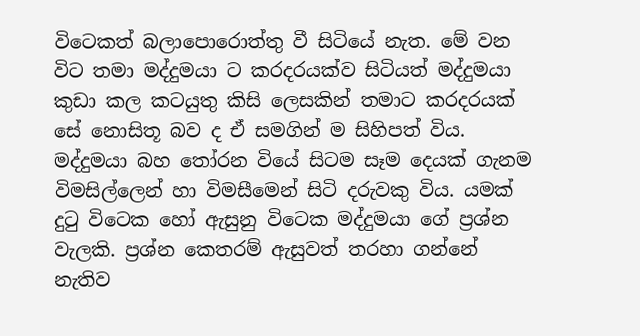විටෙකත් බලාපොරොත්තු වී සිටියේ නැත. මේ වන විට තමා මද්දුමයා ට කරදරයක්ව සිටියත් මද්දුමයා කුඩා කල කටයුතු කිසි ලෙසකින් තමාට කරදරයක් සේ නොසිතූ බව ද ඒ සමගින් ම සිහිපත් විය.
මද්දුමයා බහ තෝරන වියේ සිටම සෑම දෙයක් ගැනම විමසිල්ලෙන් හා විමසීමෙන් සිටි දරුවකු විය. යමක් දුටු විටෙක හෝ ඇසුනු විටෙක මද්දුමයා ගේ ප්‍රශ්න වැලකි. ප්‍රශ්න කෙතරම් ඇසුවත් තරහා ගන්නේ නැතිව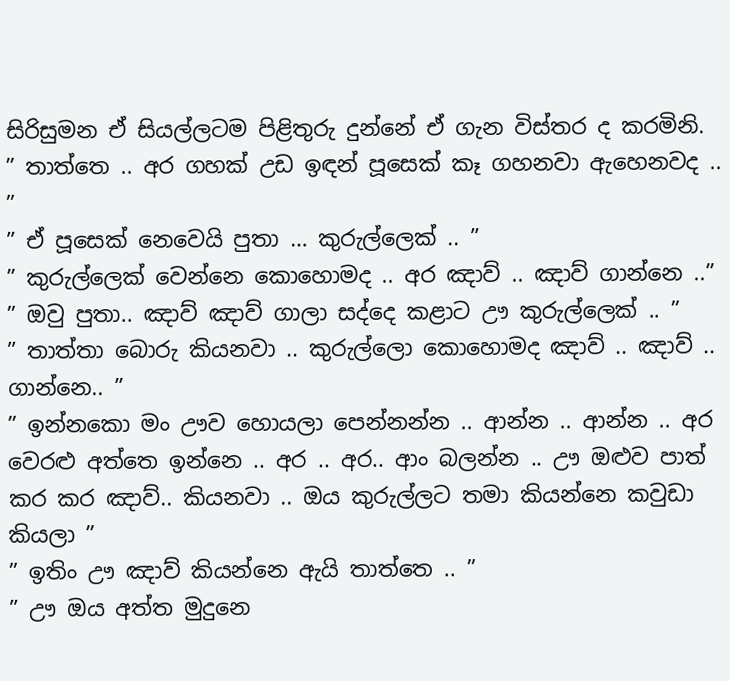සිරිසුමන ඒ සියල්ලටම පිළිතුරු දුන්නේ ඒ ගැන විස්තර ද කරමිනි.
” තාත්තෙ .. අර ගහක් උඩ ඉඳන් පූසෙක් කෑ ගහනවා ඇහෙනවද .. ”
” ඒ පූසෙක් නෙවෙයි පුතා … කුරුල්ලෙක් .. ”
” කුරුල්ලෙක් වෙන්නෙ කොහොමද .. අර ඤාව් .. ඤාව් ගාන්නෙ ..”
” ඔවු පුතා.. ඤාව් ඤාව් ගාලා සද්දෙ කළාට ඌ කුරුල්ලෙක් .. ”
” තාත්තා බොරු කියනවා .. කුරුල්ලො කොහොමද ඤාව් .. ඤාව් .. ගාන්නෙ.. ”
” ඉන්නකො මං ඌව හොයලා පෙන්නන්න .. ආන්න .. ආන්න .. අර වෙරළු අත්තෙ ඉන්නෙ .. අර .. අර.. ආං බලන්න .. ඌ ඔළුව පාත් කර කර ඤාව්.. කියනවා .. ඔය කුරුල්ලට තමා කියන්නෙ කවුඩා කියලා ”
” ඉතිං ඌ ඤාව් කියන්නෙ ඇයි තාත්තෙ .. ”
” ඌ ඔය අත්ත මුදුනෙ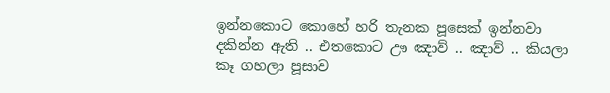ඉන්නකොට කොහේ හරි තැනක පූසෙක් ඉන්නවා දකින්න ඇති .. එතකොට ඌ ඤාව් .. ඤාව් .. කියලා කෑ ගහලා පූසාව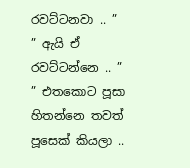රවට්ටනවා .. ”
” ඇයි ඒ රවට්ටන්නෙ .. ”
” එතකොට පූසා හිතන්නෙ තවත් පූසෙක් කියලා ..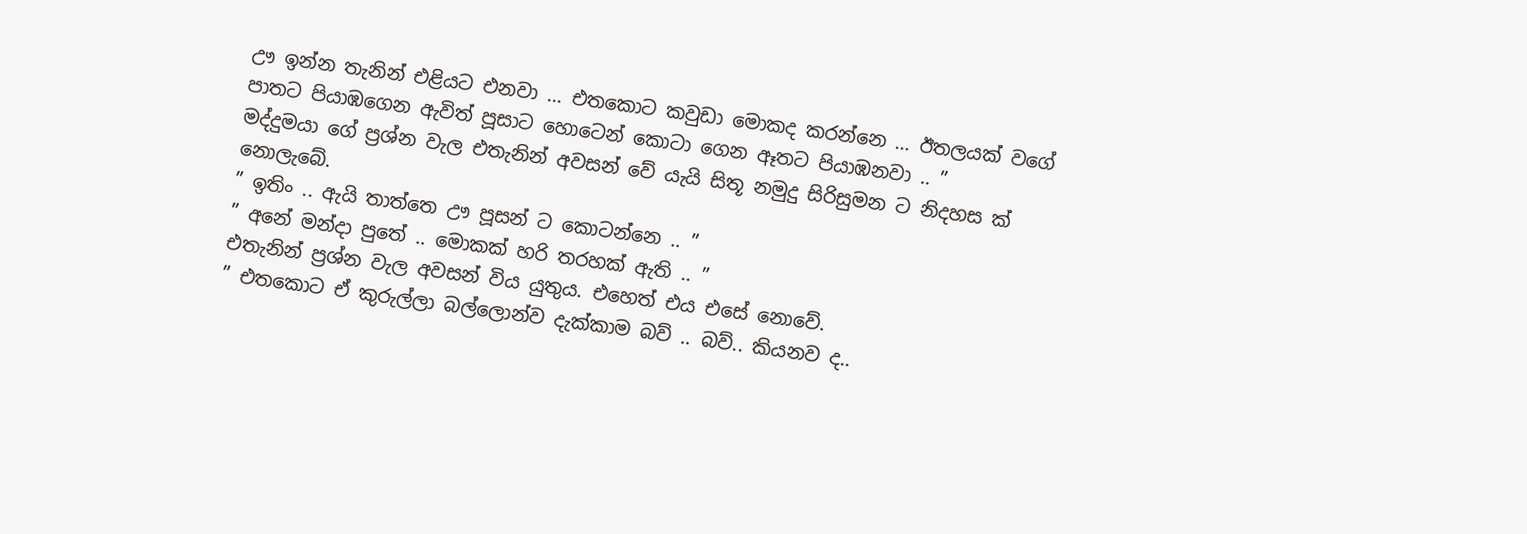ඌ ඉන්න තැනින් එළියට එනවා … එතකොට කවුඩා මොකද කරන්නෙ … ඊතලයක් වගේ පාතට පියාඹගෙන ඇවිත් පූසාට හොටෙන් කොටා ගෙන ඈතට පියාඹනවා .. ”
මද්දුමයා ගේ ප්‍රශ්න වැල එතැනින් අවසන් වේ යැයි සිතූ නමුදු සිරිසුමන ට නිදහස ක් නොලැබේ.
” ඉතිං .. ඇයි තාත්තෙ ඌ පූසන් ට කොටන්නෙ .. ”
” අනේ මන්දා පුතේ .. මොකක් හරි තරහක් ඇති .. ”
එතැනින් ප්‍රශ්න වැල අවසන් විය යුතුය. එහෙත් එය එසේ නොවේ.
” එතකොට ඒ කුරුල්ලා බල්ලොන්ව දැක්කාම බව් .. බව්.. කියනව ද..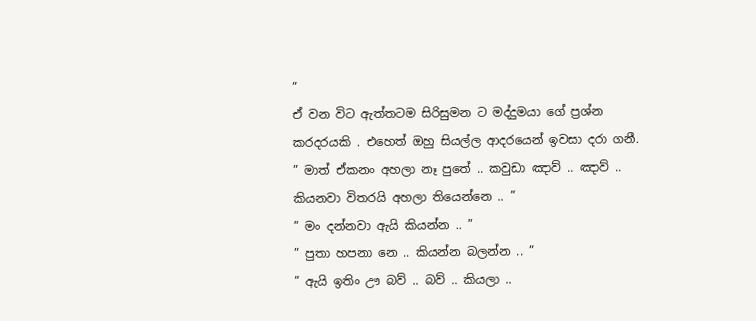”
ඒ වන විට ඇත්තටම සිරිසුමන ට මද්දුමයා ගේ ප්‍රශ්න කරදරයකි . එහෙත් ඔහු සියල්ල ආදරයෙන් ඉවසා දරා ගනී.
” මාත් ඒකනං අහලා නෑ පුතේ .. කවුඩා ඤාව් .. ඤාව් .. කියනවා විතරයි අහලා තියෙන්නෙ .. ”
” මං දන්නවා ඇයි කියන්න .. ”
” පුතා හපනා නෙ .. කියන්න බලන්න .. ”
” ඇයි ඉතිං ඌ බව් .. බව් .. කියලා ..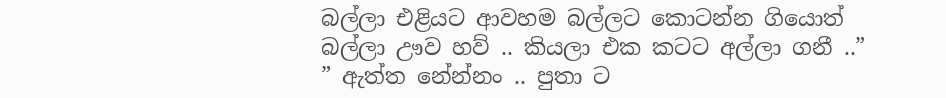බල්ලා එළියට ආවහම බල්ලට කොටන්න ගියොත් බල්ලා ඌව හව් .. කියලා එක කටට අල්ලා ගනී ..”
” ඇත්ත නේන්නං .. පුතා ට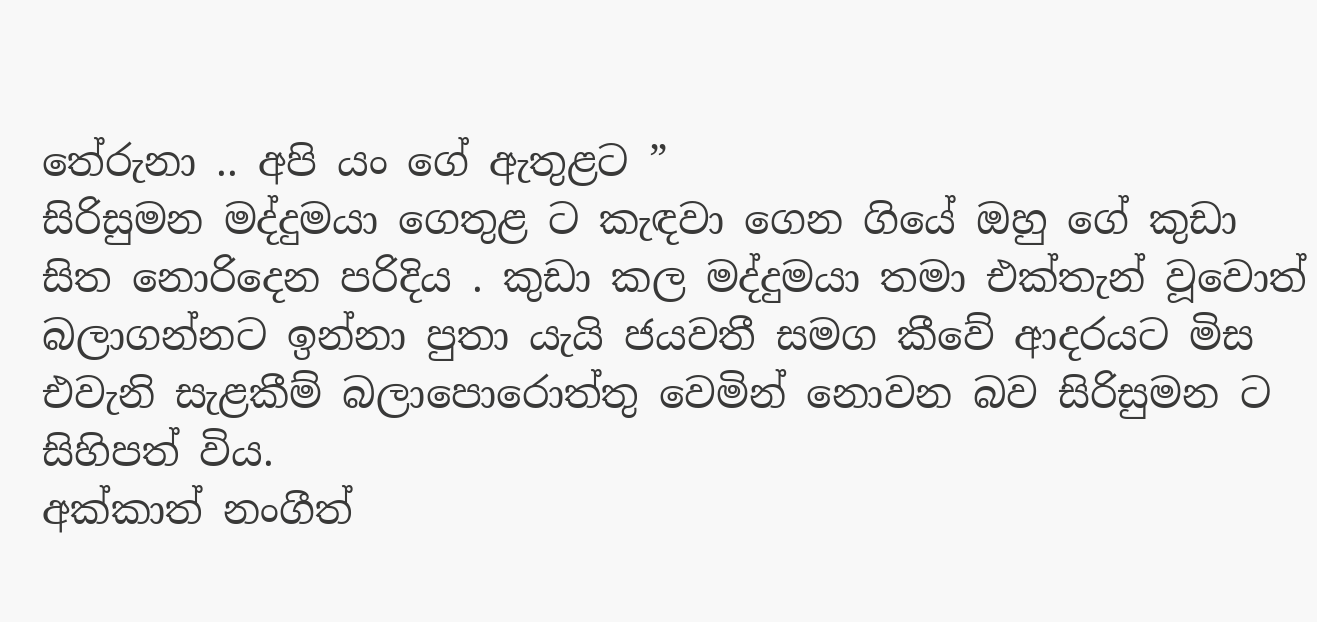තේරුනා .. අපි යං ගේ ඇතුළට ”
සිරිසුමන මද්දුමයා ගෙතුළ ට කැඳවා ගෙන ගියේ ඔහු ගේ කුඩා සිත නොරිදෙන පරිදිය . කුඩා කල මද්දුමයා තමා එක්තැන් වූවොත් බලාගන්නට ඉන්නා පුතා යැයි ජයවතී සමග කීවේ ආදරයට මිස එවැනි සැළකීම් බලාපොරොත්තු වෙමින් නොවන බව සිරිසුමන ට සිහිපත් විය.
අක්කාත් නංගීත්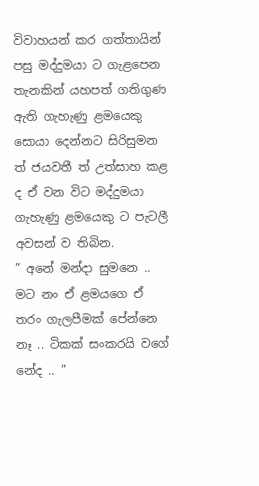විවාහයන් කර ගත්තායින් පසු මද්දුමයා ට ගැළපෙන තැනකින් යහපත් ගතිගුණ ඇති ගැහැණු ළමයෙකු සොයා දෙන්නට සිරිසුමන ත් ජයවතී ත් උත්සාහ කළ ද ඒ වන විට මද්දුමයා ගැහැණු ළමයෙකු ට පැටලී අවසන් ව තිබින.
” අනේ මන්දා සුමනෙ .. මට නං ඒ ළමයගෙ ඒ තරං ගැලපීමක් පේන්නෙ නෑ .. ටිකක් සංකරයි වගේ නේද .. ”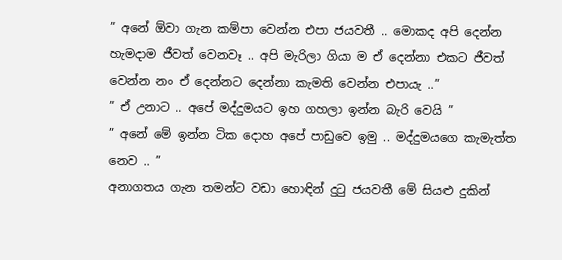” අනේ ඕවා ගැන කම්පා වෙන්න එපා ජයවතී .. මොකද අපි දෙන්න හැමදාම ජීවත් වෙනවෑ .. අපි මැරිලා ගියා ම ඒ දෙන්නා එකට ජීවත් වෙන්න නං ඒ දෙන්නට දෙන්නා කැමති වෙන්න එපායැ ..”
” ඒ උනාට .. අපේ මද්දුමයට ඉහ ගහලා ඉන්න බැරි වෙයි ”
” අනේ මේ ඉන්න ටික දොහ අපේ පාඩුවෙ ඉමු .. මද්දුමයගෙ කැමැත්ත නෙව .. ”
අනාගතය ගැන තමන්ට වඩා හොඳින් දුටු ජයවතී මේ සියළු දුකින්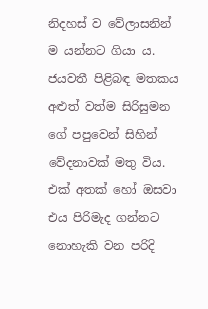නිදහස් ව වේලාසනින් ම යන්නට ගියා ය. ජයවතී පිළිබඳ මතකය අළුත් වත්ම සිරිසුමන ගේ පපුවෙන් සිහින් වේදනාවක් මතු විය. එක් අතක් හෝ ඔසවා එය පිරිමැද ගන්නට නොහැකි වන පරිදි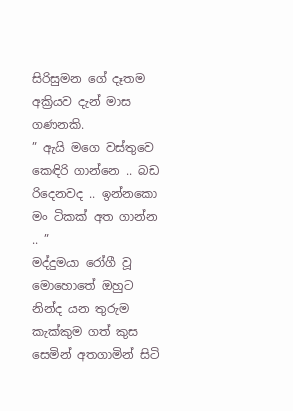සිරිසුමන ගේ දෑතම අක්‍රියව දැන් මාස ගණනකි.
” ඇයි මගෙ වස්තුවෙ කෙඳිරි ගාන්නෙ .. බඩ රිදෙනවද .. ඉන්නකො මං ටිකක් අත ගාන්න .. ”
මද්දුමයා රෝගී වූ මොහොතේ ඔහුට නින්ද යන තුරුම කැක්කුම ගත් කුස සෙමින් අතගාමින් සිටි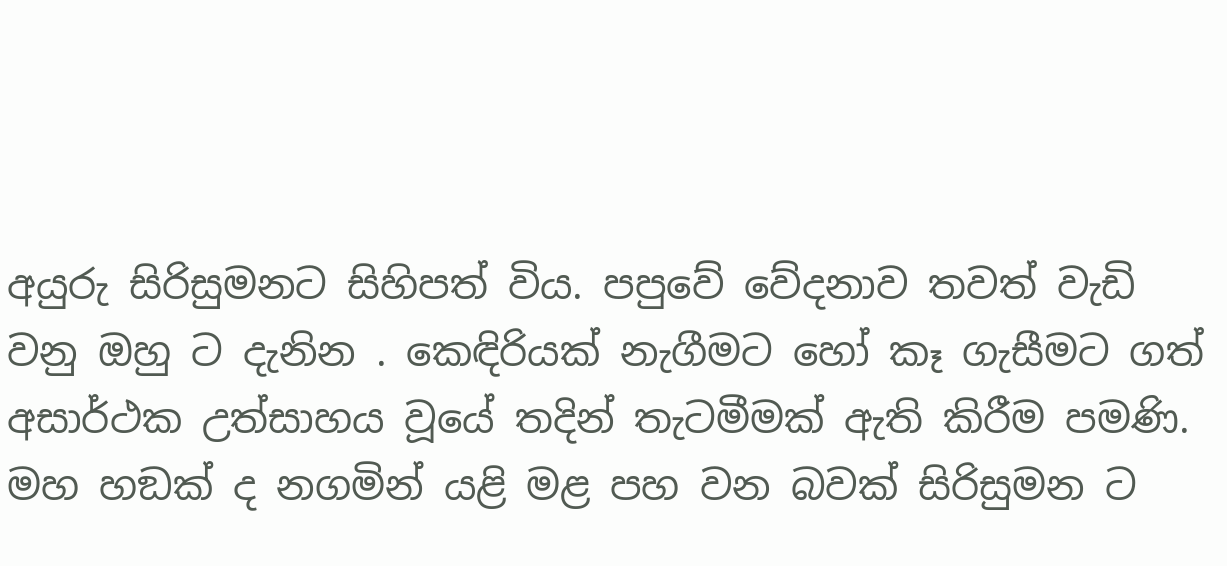අයුරු සිරිසුමනට සිහිපත් විය. පපුවේ වේදනාව තවත් වැඩි වනු ඔහු ට දැනින . කෙඳිරියක් නැගීමට හෝ කෑ ගැසීමට ගත් අසාර්ථක උත්සාහය වූයේ තදින් තැටමීමක් ඇති කිරීම පමණි. මහ හඞක් ද නගමින් යළි මළ පහ වන බවක් සිරිසුමන ට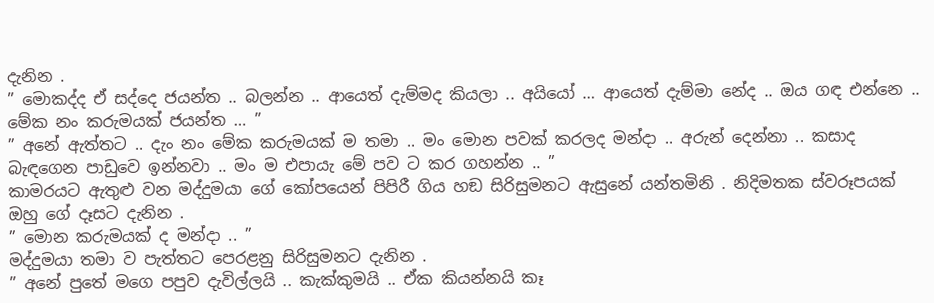දැනින .
” මොකද්ද ඒ සද්දෙ ජයන්ත .. බලන්න .. ආයෙත් දැම්මද කියලා .. අයියෝ … ආයෙත් දැම්මා නේද .. ඔය ගඳ එන්නෙ .. මේක නං කරුමයක් ජයන්ත … ”
” අනේ ඇත්තට .. දැං නං මේක කරුමයක් ම තමා .. මං මොන පවක් කරලද මන්දා .. අරුන් දෙන්නා .. කසාද බැඳගෙන පාඩුවෙ ඉන්නවා .. මං ම එපායැ මේ පව ට කර ගහන්න .. ”
කාමරයට ඇතුළු වන මද්දුමයා ගේ කෝපයෙන් පිපිරී ගිය හඞ සිරිසුමනට ඇසුනේ යන්තමිනි . නිදිමතක ස්වරූපයක් ඔහු ගේ දෑසට දැනින .
” මොන කරුමයක් ද මන්දා .. ”
මද්දුමයා තමා ව පැත්තට පෙරළනු සිරිසුමනට දැනින .
” අනේ පුතේ මගෙ පපුව දැවිල්ලයි .. කැක්කුමයි .. ඒක කියන්නයි කෑ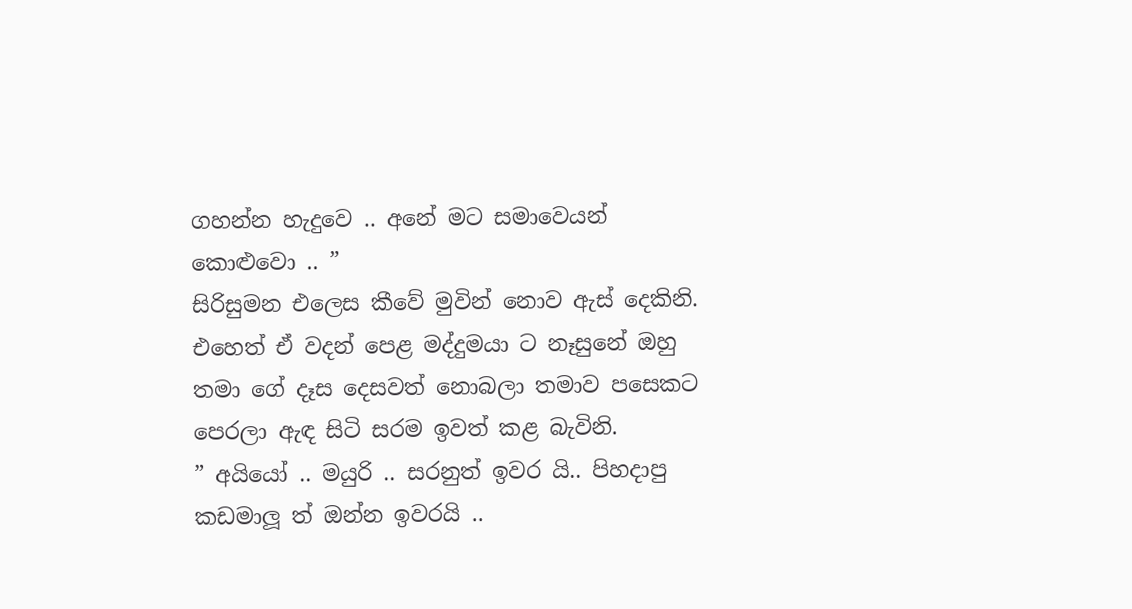ගහන්න හැදුවෙ .. අනේ මට සමාවෙයන් කොළුවො .. ”
සිරිසුමන එලෙස කීවේ මුවින් නොව ඇස් දෙකිනි. එහෙත් ඒ වදන් පෙළ මද්දුමයා ට නෑසුනේ ඔහු තමා ගේ දෑස දෙසවත් නොබලා තමාව පසෙකට පෙරලා ඇඳ සිටි සරම ඉවත් කළ බැවිනි.
” අයියෝ .. මයුරි .. සරනුත් ඉවර යි.. පිහදාපු කඩමාලූ ත් ඔන්න ඉවරයි ..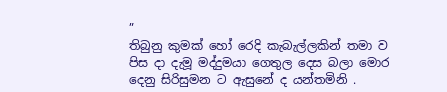”
තිබුනු කුමක් හෝ රෙදි කැබැල්ලකින් තමා ව පිස දා දැමූ මද්දුමයා ගෙතුල දෙස බලා මොර දෙනු සිරිසුමන ට ඇසුනේ ද යන්තමිනි .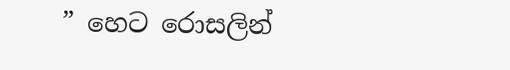” හෙට රොසලින්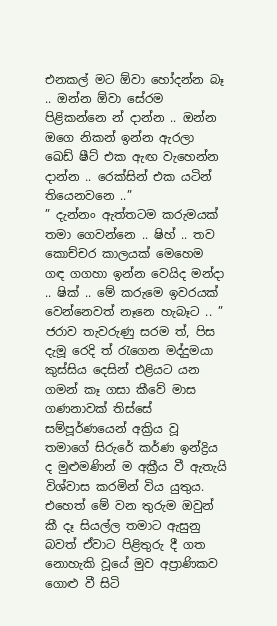එනකල් මට ඕවා හෝදන්න බෑ .. ඔන්න ඕවා සේරම පිළිකන්නෙ න් දාන්න .. ඔන්න ඔගෙ නිකන් ඉන්න ඇරලා ඛෙඩ් ෂීට් එක ඇඟ වැහෙන්න දාන්න .. රෙක්සින් එක යටින් තියෙනවනෙ ..”
” දැන්නං ඇත්තටම කරුමයක් තමා ගෙවන්නෙ .. ෂිහ් .. තව කොච්චර කාලයක් මෙහෙම ගඳ ගගහා ඉන්න වෙයිද මන්දා .. ෂික් .. මේ කරුමෙ ඉවරයක් වෙන්නෙවත් නෑනෙ හැබෑට .. ”
ජරාව තැවරුණු සරම ත්, පිස දැමූ රෙදි ත් රැගෙන මද්දුමයා කුස්සිය දෙසින් එළියට යන ගමන් කෑ ගසා කීවේ මාස ගණනාවක් තිස්සේ සම්පූර්ණයෙන් අක්‍රිය වූ තමාගේ සිරුරේ කර්ණ ඉන්ද්‍රිය ද මුළුමණින් ම අක්‍රීය වී ඇතැයි විශ්වාස කරමින් විය යුතුය. එහෙත් මේ වන තුරුම ඔවුන් කී දෑ සියල්ල තමාට ඇසුනු බවත් ඒවාට පිළිතුරු දී ගත නොහැකි වූයේ මුව අප්‍රාණිකව ගොළු වී සිටි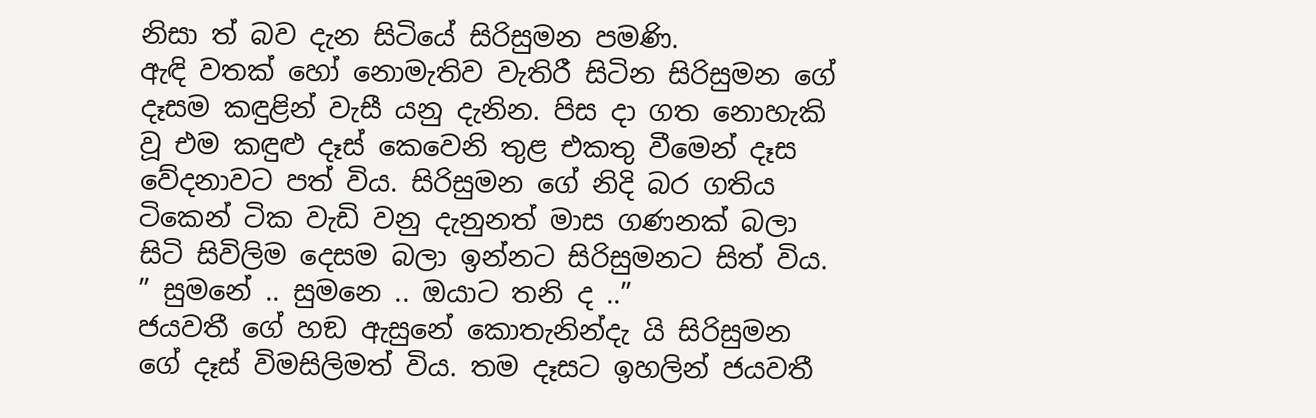නිසා ත් බව දැන සිටියේ සිරිසුමන පමණි.
ඇඳි වතක් හෝ නොමැතිව වැතිරී සිටින සිරිසුමන ගේ දෑසම කඳුළින් වැසී යනු දැනින. පිස දා ගත නොහැකි වූ එම කඳුළු දෑස් කෙවෙනි තුළ එකතු වීමෙන් දෑස වේදනාවට පත් විය. සිරිසුමන ගේ නිදි බර ගතිය ටිකෙන් ටික වැඩි වනු දැනුනත් මාස ගණනක් බලා සිටි සිවිලිම දෙසම බලා ඉන්නට සිරිසුමනට සිත් විය.
” සුමනේ .. සුමනෙ .. ඔයාට තනි ද ..”
ජයවතී ගේ හඞ ඇසුනේ කොතැනින්දැ යි සිරිසුමන ගේ දෑස් විමසිලිමත් විය. තම දෑසට ඉහලින් ජයවතී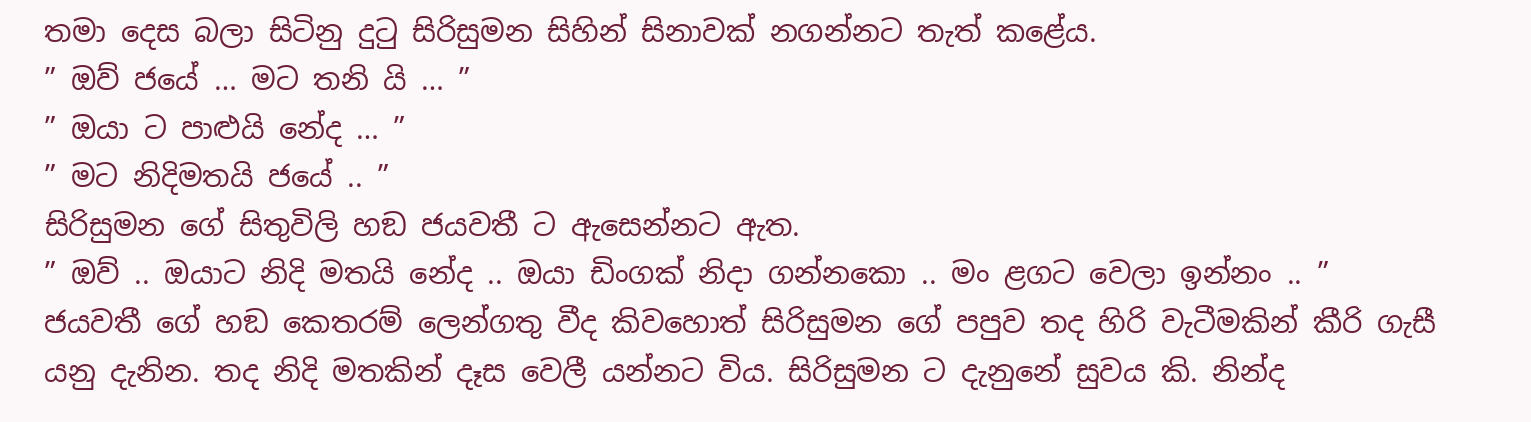තමා දෙස බලා සිටිනු දුටු සිරිසුමන සිහින් සිනාවක් නගන්නට තැත් කළේය.
” ඔව් ජයේ … මට තනි යි … ”
” ඔයා ට පාළුයි නේද … ”
” මට නිදිමතයි ජයේ .. ”
සිරිසුමන ගේ සිතුවිලි හඞ ජයවතී ට ඇසෙන්නට ඇත.
” ඔව් .. ඔයාට නිදි මතයි නේද .. ඔයා ඩිංගක් නිදා ගන්නකො .. මං ළගට වෙලා ඉන්නං .. ”
ජයවතී ගේ හඞ කෙතරම් ලෙන්ගතු වීද කිවහොත් සිරිසුමන ගේ පපුව තද හිරි වැටීමකින් කීරි ගැසී යනු දැනින. තද නිදි මතකින් දෑස වෙලී යන්නට විය. සිරිසුමන ට දැනුනේ සුවය කි. නින්ද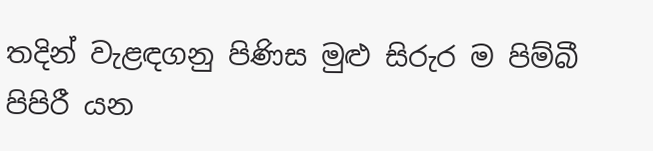තදින් වැළඳගනු පිණිස මුළු සිරුර ම පිම්බී පිපිරී යන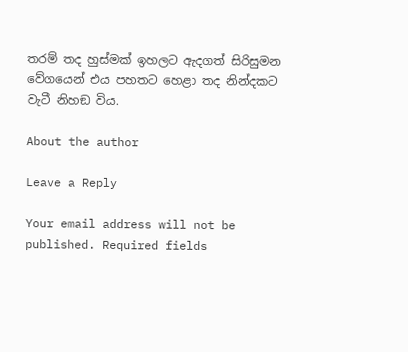තරම් තද හුස්මක් ඉහලට ඇදගත් සිරිසුමන වේගයෙන් එය පහතට හෙළා තද නින්දකට වැටී නිහඞ විය.

About the author

Leave a Reply

Your email address will not be published. Required fields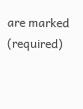are marked (required)